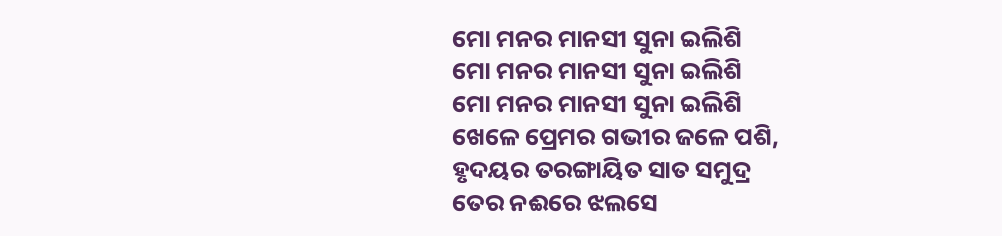ମୋ ମନର ମାନସୀ ସୁନା ଇଲିଶି
ମୋ ମନର ମାନସୀ ସୁନା ଇଲିଶି
ମୋ ମନର ମାନସୀ ସୁନା ଇଲିଶି
ଖେଳେ ପ୍ରେମର ଗଭୀର ଜଳେ ପଶି,
ହୃଦୟର ତରଙ୍ଗାୟିତ ସାତ ସମୁଦ୍ର
ତେର ନଈରେ ଝଲସେ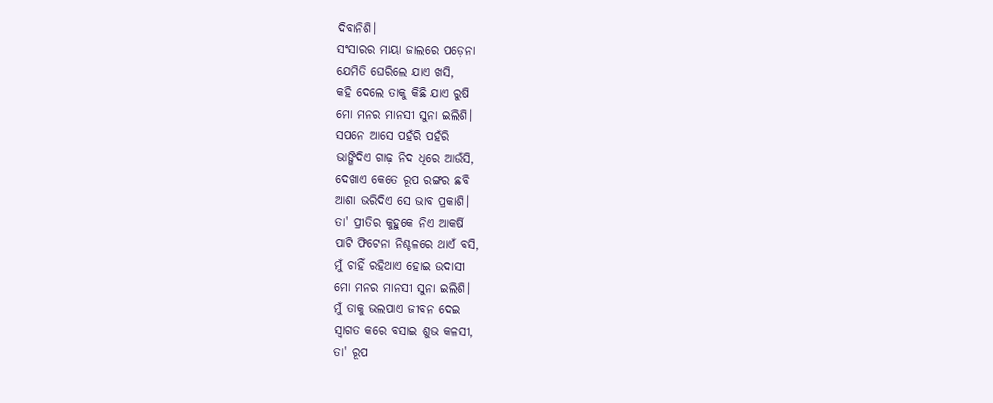ଦିବାନିଶି।
ସଂସାରର ମାୟା ଜାଲରେ ପଡ଼େନା
ଯେମିତି ଘେରିଲେ ଯାଏ ଖସି,
କହି ଦେଲେ ତାକୁ କିଛି ଯାଏ ରୁଷି
ମୋ ମନର ମାନସୀ ସୁନା ଇଲିଶି।
ସପନେ ଆସେ ପହଁରି ପହଁରି
ଭାଙ୍ଗିଦିଏ ଗାଢ଼ ନିଦ ଧିରେ ଆଉଁସି,
ଦେଖାଏ କେତେ ରୂପ ରଙ୍ଗର ଛବି
ଆଶା ଭରିଦିଏ ସେ ଭାବ ପ୍ରକାଶି।
ତା' ପ୍ରୀତିର କୁହୁକେ ନିଏ ଆକର୍ଷି
ପାଟି ଫିଟେନା ନିଶ୍ଚଳରେ ଥାଏଁ ବସି,
ମୁଁ ଚାହିଁ ରହିଥାଏ ହୋଇ ଉଦାସୀ
ମୋ ମନର ମାନସୀ ସୁନା ଇଲିଶି।
ମୁଁ ତାକୁ ଭଲପାଏ ଜୀବନ ଦେଇ
ସ୍ବାଗତ କରେ ବସାଇ ଶୁଭ କଳସୀ,
ତା' ରୂପ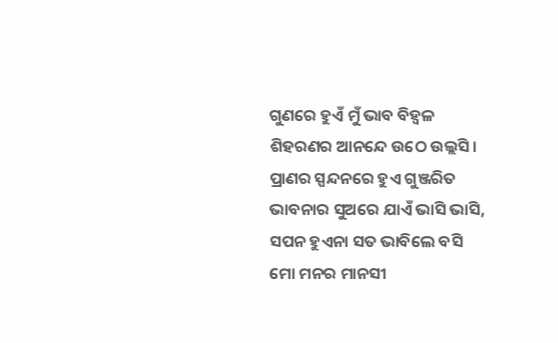ଗୁଣରେ ହୁଏଁ ମୁଁ ଭାବ ବିହ୍ବଳ
ଶିହରଣର ଆନନ୍ଦେ ଉଠେ ଉଲ୍ଲସି।
ପ୍ରାଣର ସ୍ପନ୍ଦନରେ ହୁଏ ଗୁଞ୍ଜରିତ
ଭାବନାର ସୁଅରେ ଯାଏଁ ଭାସି ଭାସି,
ସପନ ହୁଏନା ସତ ଭାବିଲେ ବସି
ମୋ ମନର ମାନସୀ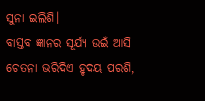ସୁନା ଇଲିଶି।
ବାସ୍ତବ ଜ୍ଞାନର ସୂର୍ଯ୍ୟ ଉଇଁ ଆସି
ଚେତନା ଭରିଦିଏ ହୃଦୟ ପରଶି,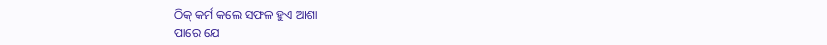ଠିକ୍ କର୍ମ କଲେ ସଫଳ ହୁଏ ଆଶା
ପାରେ ଯେ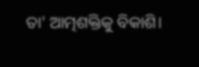ତା' ଆତ୍ମଶକ୍ତିକୁ ବିକାଶି।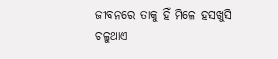ଜୀବନରେ ତାକୁ ହିଁ ମିଳେ ହସଖୁସି
ଚଳୁଥାଏ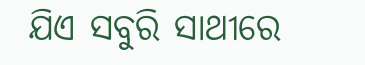ଯିଏ ସବୁରି ସାଥୀରେ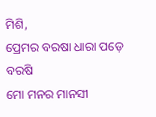ମିଶି,
ପ୍ରେମର ବରଷା ଧାରା ପଡ଼େ ବରଷି
ମୋ ମନର ମାନସୀ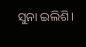ସୁନା ଇଲିଶି।